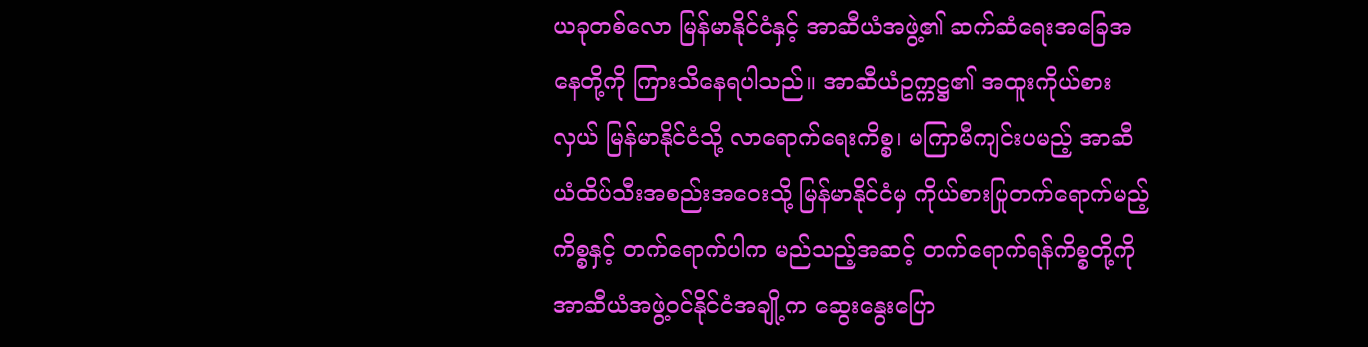ယခုတစ်လော မြန်မာနိုင်ငံနှင့် အာဆီယံအဖွဲ့၏ ဆက်ဆံရေးအခြေအနေတို့ကို ကြားသိနေရပါသည်။ အာဆီယံဥက္ကဋ္ဌ၏ အထူးကိုယ်စားလှယ် မြန်မာနိုင်ငံသို့ လာရောက်ရေးကိစ္စ၊ မကြာမီကျင်းပမည့် အာဆီယံထိပ်သီးအစည်းအဝေးသို့ မြန်မာနိုင်ငံမှ ကိုယ်စားပြုတက်ရောက်မည့်ကိစ္စနှင့် တက်ရောက်ပါက မည်သည့်အဆင့် တက်ရောက်ရန်ကိစ္စတို့ကို အာဆီယံအဖွဲ့ဝင်နိုင်ငံအချို့က ဆွေးနွေးပြော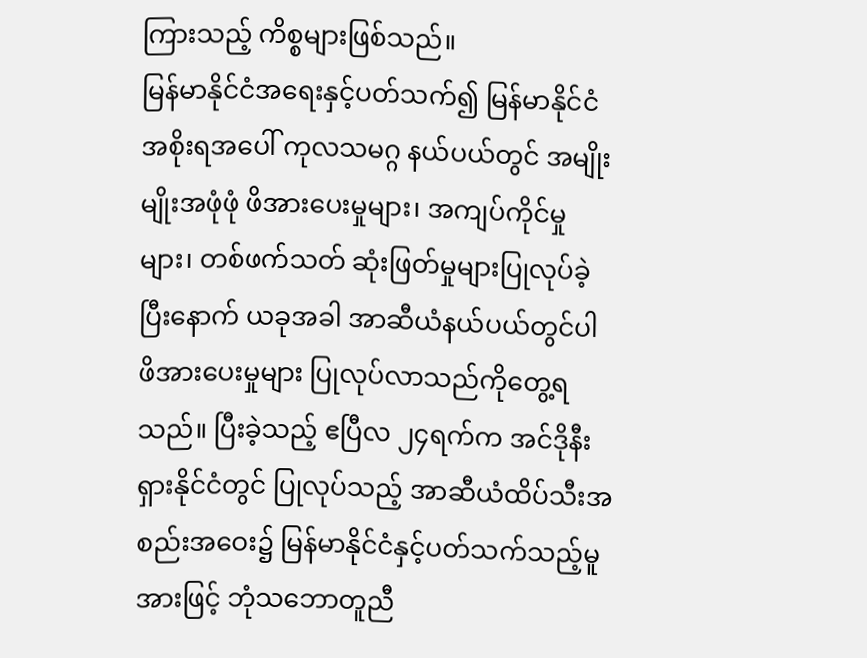ကြားသည့် ကိစ္စများဖြစ်သည်။
မြန်မာနိုင်ငံအရေးနှင့်ပတ်သက်၍ မြန်မာနိုင်ငံအစိုးရအပေါ် ကုလသမဂ္ဂ နယ်ပယ်တွင် အမျိုးမျိုးအဖုံဖုံ ဖိအားပေးမှုများ၊ အကျပ်ကိုင်မှုများ၊ တစ်ဖက်သတ် ဆုံးဖြတ်မှုများပြုလုပ်ခဲ့ပြီးနောက် ယခုအခါ အာဆီယံနယ်ပယ်တွင်ပါ ဖိအားပေးမှုများ ပြုလုပ်လာသည်ကိုတွေ့ရသည်။ ပြီးခဲ့သည့် ဧပြီလ ၂၄ရက်က အင်ဒိုနီးရှားနိုင်ငံတွင် ပြုလုပ်သည့် အာဆီယံထိပ်သီးအစည်းအဝေး၌ မြန်မာနိုင်ငံနှင့်ပတ်သက်သည့်မူအားဖြင့် ဘုံသဘောတူညီ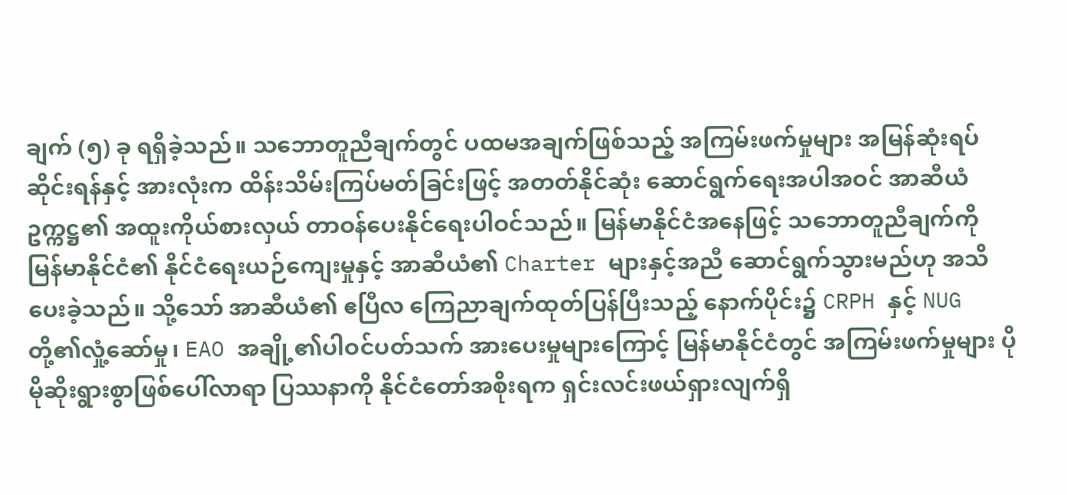ချက် (၅) ခု ရရှိခဲ့သည်။ သဘောတူညီချက်တွင် ပထမအချက်ဖြစ်သည့် အကြမ်းဖက်မှုများ အမြန်ဆုံးရပ်ဆိုင်းရန်နှင့် အားလုံးက ထိန်းသိမ်းကြပ်မတ်ခြင်းဖြင့် အတတ်နိုင်ဆုံး ဆောင်ရွက်ရေးအပါအဝင် အာဆီယံ ဥက္ကဋ္ဌ၏ အထူးကိုယ်စားလှယ် တာဝန်ပေးနိုင်ရေးပါဝင်သည်။ မြန်မာနိုင်ငံအနေဖြင့် သဘောတူညီချက်ကို မြန်မာနိုင်ငံ၏ နိုင်ငံရေးယဉ်ကျေးမှုနှင့် အာဆီယံ၏ Charter များနှင့်အညီ ဆောင်ရွက်သွားမည်ဟု အသိပေးခဲ့သည်။ သို့သော် အာဆီယံ၏ ဧပြီလ ကြေညာချက်ထုတ်ပြန်ပြီးသည့် နောက်ပိုင်း၌ CRPH နှင့် NUG တို့၏လှုံ့ဆော်မှု၊ EAO အချို့၏ပါဝင်ပတ်သက် အားပေးမှုများကြောင့် မြန်မာနိုင်ငံတွင် အကြမ်းဖက်မှုများ ပိုမိုဆိုးရွားစွာဖြစ်ပေါ်လာရာ ပြဿနာကို နိုင်ငံတော်အစိုးရက ရှင်းလင်းဖယ်ရှားလျက်ရှိ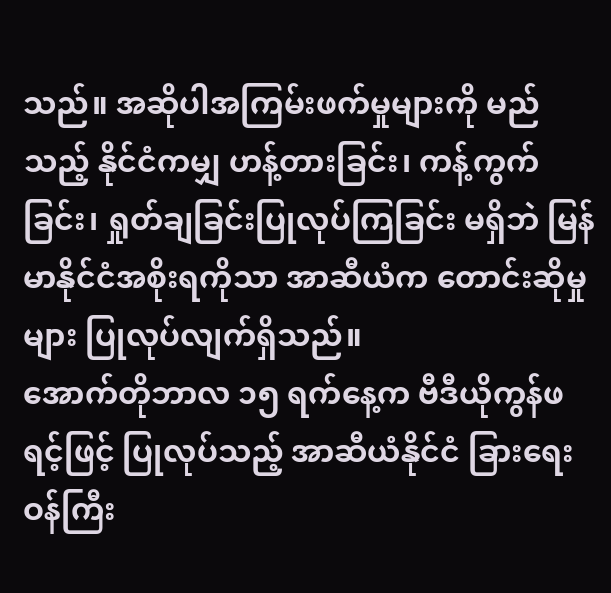သည်။ အဆိုပါအကြမ်းဖက်မှုများကို မည်သည့် နိုင်ငံကမျှ ဟန့်တားခြင်း၊ ကန့်ကွက်ခြင်း၊ ရှုတ်ချခြင်းပြုလုပ်ကြခြင်း မရှိဘဲ မြန်မာနိုင်ငံအစိုးရကိုသာ အာဆီယံက တောင်းဆိုမှုများ ပြုလုပ်လျက်ရှိသည်။
အောက်တိုဘာလ ၁၅ ရက်နေ့က ဗီဒီယိုကွန်ဖရင့်ဖြင့် ပြုလုပ်သည့် အာဆီယံနိုင်ငံ ခြားရေးဝန်ကြီး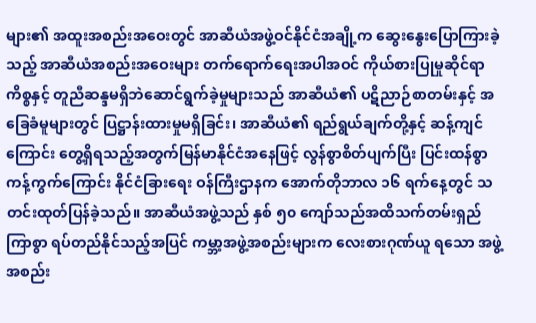များ၏ အထူးအစည်းအဝေးတွင် အာဆီယံအဖွဲ့ဝင်နိုင်ငံအချို့က ဆွေးနွေးပြောကြားခဲ့သည့် အာဆီယံအစည်းအဝေးများ တက်ရောက်ရေးအပါအဝင် ကိုယ်စားပြုမှုဆိုင်ရာကိစ္စနှင့် တူညီဆန္ဒမရှိဘဲဆောင်ရွက်ခဲ့မှုများသည် အာဆီယံ၏ ပဋိညာဉ်စာတမ်းနှင့် အခြေခံမူများတွင် ပြဋ္ဌာန်းထားမှုမရှိခြင်း၊ အာဆီယံ၏ ရည်ရွယ်ချက်တို့နှင့် ဆန့်ကျင် ကြောင်း တွေ့ရှိရသည့်အတွက်မြန်မာနိုင်ငံအနေဖြင့် လွန်စွာစိတ်ပျက်ပြီး ပြင်းထန်စွာကန့်ကွက်ကြောင်း နိုင်ငံခြားရေး ဝန်ကြီးဌာနက အောက်တိုဘာလ ၁၆ ရက်နေ့တွင် သတင်းထုတ်ပြန်ခဲ့သည်။ အာဆီယံအဖွဲ့သည် နှစ် ၅၀ ကျော်သည်အထိသက်တမ်းရှည်ကြာစွာ ရပ်တည်နိုင်သည့်အပြင် ကမ္ဘာ့အဖွဲ့အစည်းများက လေးစားဂုဏ်ယူ ရသော အဖွဲ့အစည်း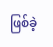ဖြစ်ခဲ့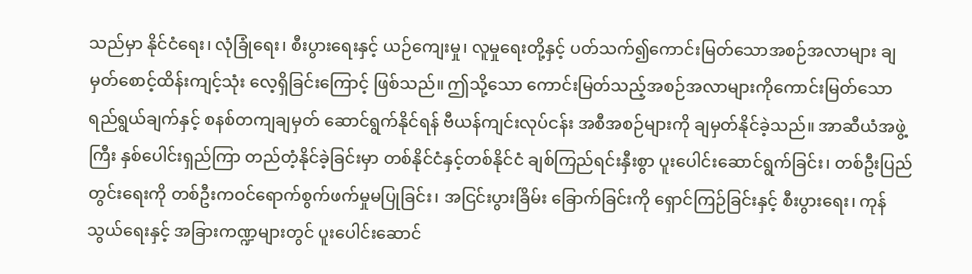သည်မှာ နိုင်ငံရေး၊ လုံခြုံရေး၊ စီးပွားရေးနှင့် ယဉ်ကျေးမှု၊ လူမှုရေးတို့နှင့် ပတ်သက်၍ကောင်းမြတ်သောအစဉ်အလာများ ချမှတ်စောင့်ထိန်းကျင့်သုံး လေ့ရှိခြင်းကြောင့် ဖြစ်သည်။ ဤသို့သော ကောင်းမြတ်သည့်အစဉ်အလာများကိုကောင်းမြတ်သော ရည်ရွယ်ချက်နှင့် စနစ်တကျချမှတ် ဆောင်ရွက်နိုင်ရန် ဗီယန်ကျင်းလုပ်ငန်း အစီအစဉ်များကို ချမှတ်နိုင်ခဲ့သည်။ အာဆီယံအဖွဲ့ကြီး နှစ်ပေါင်းရှည်ကြာ တည်တံ့နိုင်ခဲ့ခြင်းမှာ တစ်နိုင်ငံနှင့်တစ်နိုင်ငံ ချစ်ကြည်ရင်းနှီးစွာ ပူးပေါင်းဆောင်ရွက်ခြင်း၊ တစ်ဦးပြည်တွင်းရေးကို တစ်ဦးကဝင်ရောက်စွက်ဖက်မှုမပြုခြင်း၊ အငြင်းပွားခြိမ်း ခြောက်ခြင်းကို ရှောင်ကြဉ်ခြင်းနှင့် စီးပွားရေး၊ ကုန်သွယ်ရေးနှင့် အခြားကဏ္ဍများတွင် ပူးပေါင်းဆောင်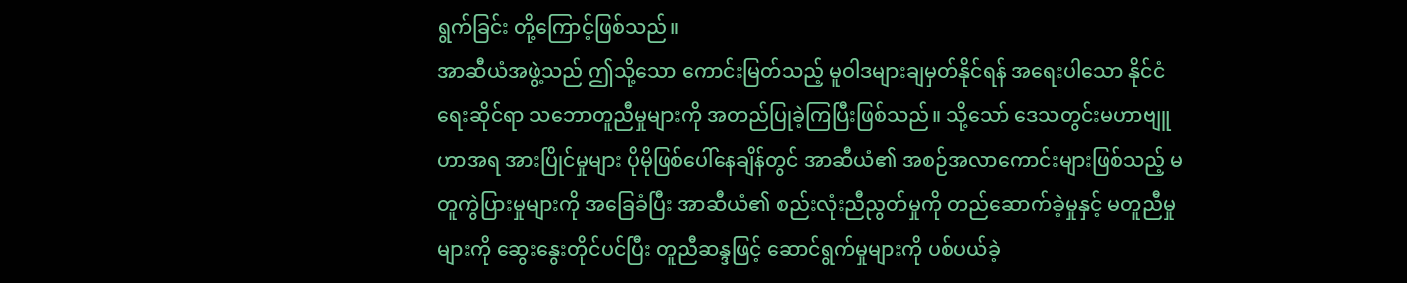ရွက်ခြင်း တို့ကြောင့်ဖြစ်သည်။
အာဆီယံအဖွဲ့သည် ဤသို့သော ကောင်းမြတ်သည့် မူဝါဒများချမှတ်နိုင်ရန် အရေးပါသော နိုင်ငံရေးဆိုင်ရာ သဘောတူညီမှုများကို အတည်ပြုခဲ့ကြပြီးဖြစ်သည်။ သို့သော် ဒေသတွင်းမဟာဗျူဟာအရ အားပြိုင်မှုများ ပိုမိုဖြစ်ပေါ်နေချိန်တွင် အာဆီယံ၏ အစဉ်အလာကောင်းများဖြစ်သည့် မတူကွဲပြားမှုများကို အခြေခံပြီး အာဆီယံ၏ စည်းလုံးညီညွတ်မှုကို တည်ဆောက်ခဲ့မှုနှင့် မတူညီမှုများကို ဆွေးနွေးတိုင်ပင်ပြီး တူညီဆန္ဒဖြင့် ဆောင်ရွက်မှုများကို ပစ်ပယ်ခဲ့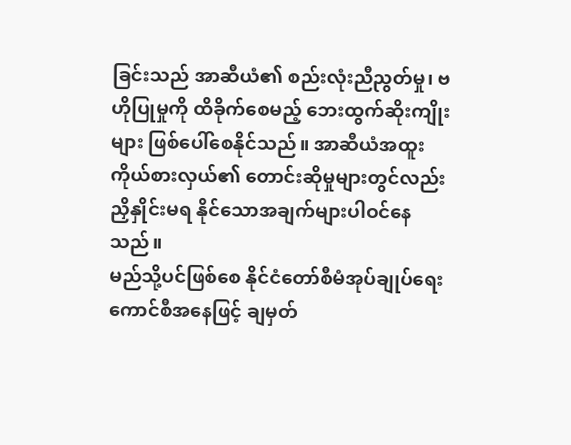ခြင်းသည် အာဆီယံ၏ စည်းလုံးညီညွတ်မှု၊ ဗဟိုပြုမှုကို ထိခိုက်စေမည့် ဘေးထွက်ဆိုးကျိုးများ ဖြစ်ပေါ်စေနိုင်သည်။ အာဆီယံအထူးကိုယ်စားလှယ်၏ တောင်းဆိုမှုများတွင်လည်း ညှိနှိုင်းမရ နိုင်သောအချက်များပါဝင်နေသည်။
မည်သို့ပင်ဖြစ်စေ နိုင်ငံတော်စီမံအုပ်ချုပ်ရေးကောင်စီအနေဖြင့် ချမှတ်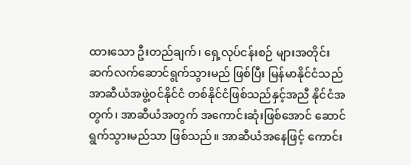ထားသော ဦးတည်ချက်၊ ရှေ့လုပ်ငန်းစဉ် များအတိုင်း ဆက်လက်ဆောင်ရွက်သွားမည် ဖြစ်ပြီး မြန်မာနိုင်ငံသည် အာဆီယံအဖွဲ့ဝင်နိုင်ငံ တစ်နိုင်ငံဖြစ်သည်နှင့်အညီ နိုင်ငံအတွက်၊ အာဆီယံအတွက် အကောင်းဆုံးဖြစ်အောင် ဆောင်ရွက်သွားမည်သာ ဖြစ်သည်။ အာဆီယံအနေဖြင့် ကောင်း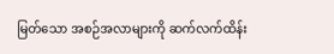မြတ်သော အစဉ်အလာများကို ဆက်လက်ထိန်း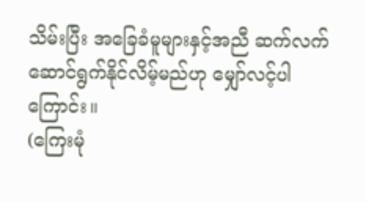သိမ်းပြီး အခြေခံမူများနှင့်အညီ ဆက်လက်ဆောင်ရွက်နိုင်လိမ့်မည်ဟု မျှော်လင့်ပါကြောင်း။
(ကြေးမုံ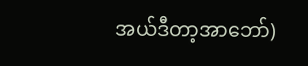အယ်ဒီတာ့အာဘော်)